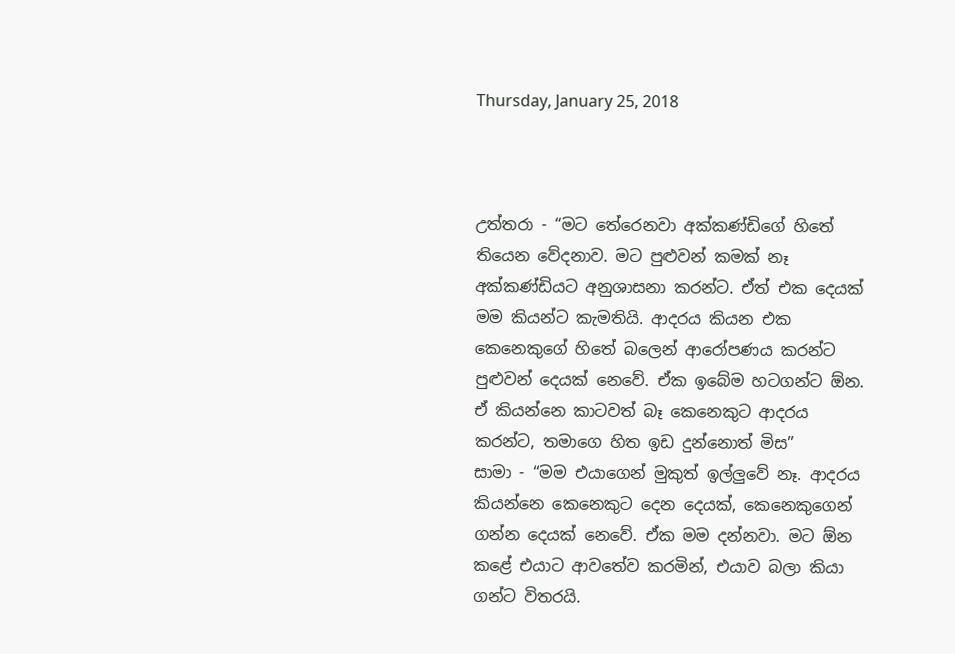Thursday, January 25, 2018



උත්තරා - “මට තේරෙනවා අක්කණ්ඩිගේ හිතේ තියෙන වේදනාව. මට පුළුවන් කමක් නෑ අක්කණ්ඩියට අනුශාසනා කරන්ට. ඒත් එක දෙයක් මම කියන්ට කැමතියි. ආදරය කියන එක කෙනෙකුගේ හිතේ බලෙන් ආරෝපණය කරන්ට පුළුවන් දෙයක් නෙවේ. ඒක ඉබේම හටගන්ට ඕන. ඒ කියන්නෙ කාටවත් බෑ කෙනෙකුට ආදරය කරන්ට, තමාගෙ හිත ඉඩ දුන්නොත් මිස”
සාමා - “මම එයාගෙන් මුකුත් ඉල්ලුවේ නෑ. ආදරය කියන්නෙ කෙනෙකුට දෙන දෙයක්, කෙනෙකුගෙන් ගන්න දෙයක් නෙවේ. ඒක මම දන්නවා. මට ඕන කළේ එයාට ආවතේව කරමින්, එයාව බලා කියා ගන්ට විතරයි.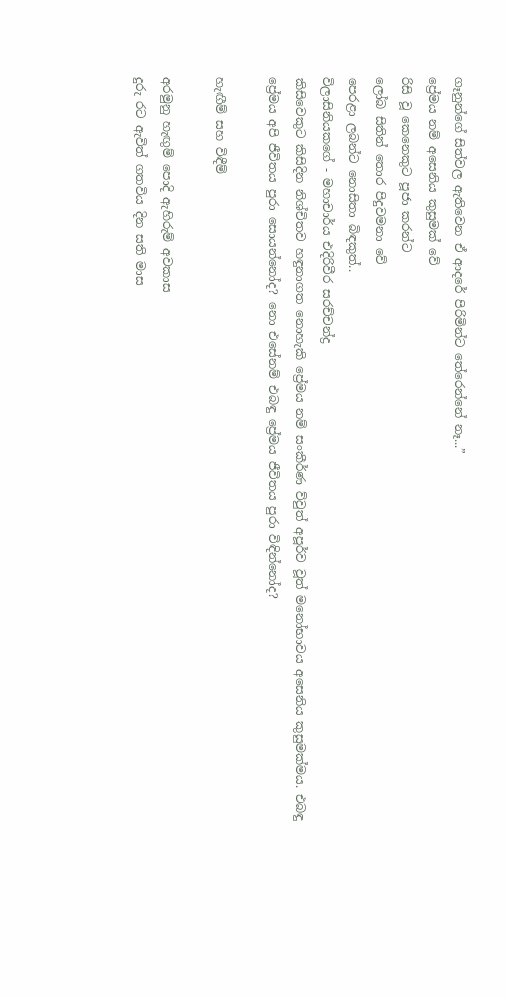ගෑනුන්ගේ සිත්වල ඇතිවෙන ඒ ආදරේ පිරිමින්ට තේරෙන්නේ නෑ...”
ප්‍රේමය නම් අසෙනිය කුසුමක් වේ
රිසි වූ කෙනෙකුට පූජා කරන්ට
ලෝබ සිතින් තොර පිදුවමනා වේ
පෙරළා ලබන්ට නොසිතා බිඳකුත්..
විලාසිනියකගේ - මහාචාර්ය එදිරිවීර සරච්චන්ද්‍ර
කිසිවෙකුට කිසිදින නිශ්චිතව හඳුනාගත නොහැකි ප්‍රේමය නම් සංකීර්ණ ව්වුත් අපූර්ව වූත් මනෝභාවය අසෙනිය කුසුමක්මය. එබඳු ප්‍රේමය අපි ජීවිතය පුරා සොයන්නෝද? නො එසේනම් එබඳු ප්‍රේමය ජීවිතය පුරා විඳින්නෝද?

හැඟීම් සහ විඳීම්

අරමුනු හැඟුම් පොදි ඇහිරුම් අවකාස
දුරු රට ඇවිත් ගතවිය දින සති මාස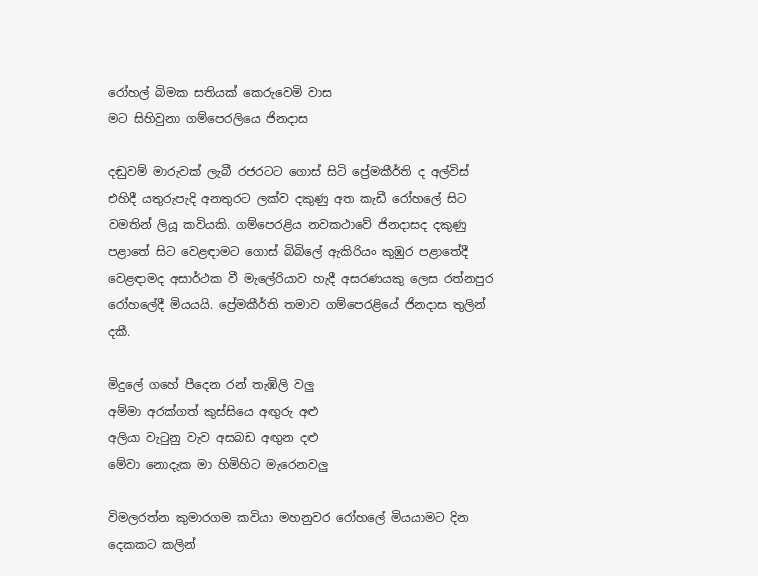රෝහල් බිමක සතියක් කෙරුවෙමි වාස
මට සිහිවුනා ගම්පෙරලියෙ ජිනදාස

දඬුවම් මාරුවක් ලැබී රජරටට ගොස් සිටි ප්‍රේමකීර්ති ද අල්විස් එහිදී යතුරුපැදි අනතුරට ලක්‌ව දකුණු අත කැඩී රෝහලේ සිට වමතින් ලියූ කවියකි. ගම්පෙරළිය නවකථාවේ ජිනදාසද දකුණු පළාතේ සිට වෙළඳාමට ගොස්‌ බිබිලේ ඇකිරියං කුඹුර පළාතේදී වෙළඳාමද අසාර්ථක වී මැලේරියාව හැදී අසරණයකු ලෙස රත්නපුර රෝහලේදී මියයයි. ප්‍රේමකීර්ති තමාව ගම්පෙරළියේ ජිනදාස තුලින් දකී.

මිදුලේ ගහේ පීදෙන රන් තැඹිලි වලු
අම්මා අරක්ගත් කුස්සියෙ අඟුරු අළු
අලියා වැටුනු වැව අසබඩ අඟුන දළු
මේවා නොදැක මා හිමිහිට මැරෙනවලු

විමලරත්න කුමාරගම කවියා මහනුවර රෝහලේ මියයාමට දින දෙකකට කලින්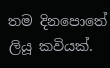තම දිනපොතේ ලියූ කවියක්.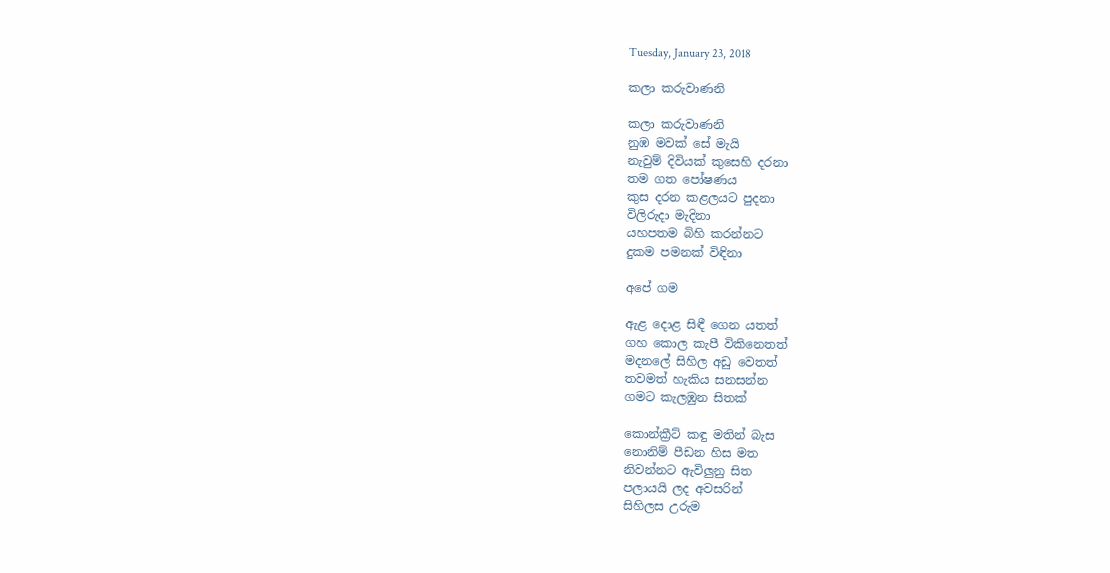Tuesday, January 23, 2018

කලා කරුවාණනි

කලා කරුවාණනි
නුඹ මවක් සේ මැයි
නැවුම් දිවියක් කුසෙහි දරනා
තම ගත පෝෂණය
කුස දරන කළලයට පුදනා
විලිරුදා මැදිනා
යහපතම බිහි කරන්නට
දුකම පමනක් විඳිනා

අපේ ගම

ඇළ දොළ සිඳී ගෙන යතත්
ගහ කොල කැපී විකිනෙතත්
මදනලේ සිහිල අඩු වෙතත්
තවමත් හැකිය සනසන්න
ගමට කැලඹුන සිතක්

කොන්ක්‍රීට් කඳු මතින් බැස
නොනිම් පීඩන හිස මත
නිවන්නට ඇවිලුනු සිත
පලායයි ලද අවසරින්
සිහිලස උරුම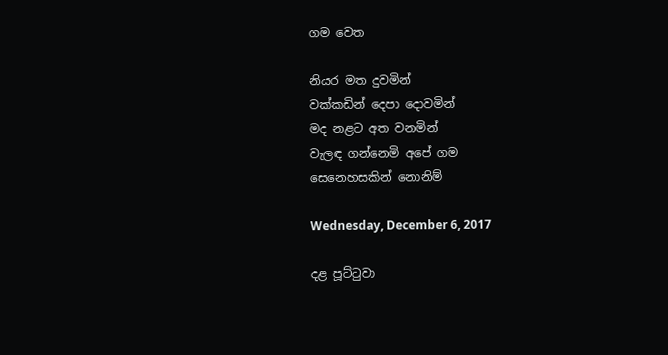ගම වෙත

නියර මත දුවමින්
වක්කඩින් දෙපා දොවමින්
මද නළට අත වනමින්
වැලඳ ගන්නෙමි අපේ ගම
සෙනෙහසකින් නොනිම්

Wednesday, December 6, 2017

දළ පූට්ටුවා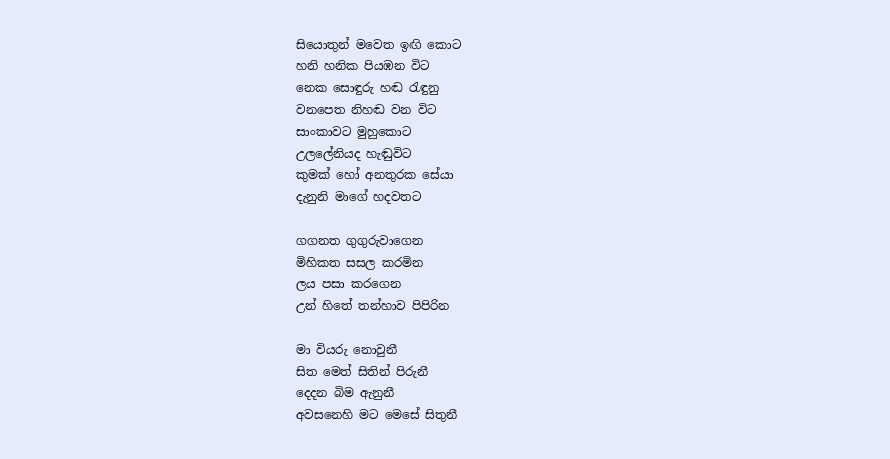සියොතුන් මවෙත ඉඟි කොට
හනි හනික පියඹන විට
නෙක සොඳුරු හඬ රැඳුනු
වනපෙත නිහඬ වන විට
සාංකාවට මුහුකොට
උලලේනියද හැඬුවිට
කුමක් හෝ අනතුරක සේයා
දැනුනි මාගේ හදවතට

ගගනත ගුගුරුවාගෙන
මිහිකත සසල කරමින
ලය පසා කරගෙන
උන් හිතේ තන්හාව පිපිරින

මා වියරු නොවුනී
සිත මෙත් සිතින් පිරුනී
දෙදන බිම ඇනුනී
අවසනෙහි මට මෙසේ සිතුනී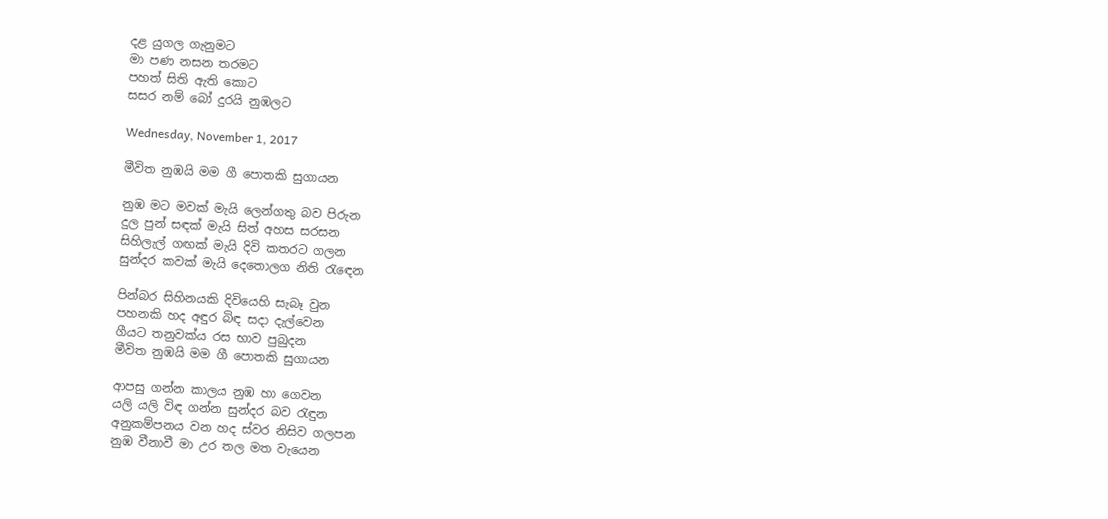දළ යුගල ගැනුමට
මා පණ නසන තරමට
පහත් සිති ඇති කොට
සසර නම් බෝ දුරයි නුඹලට

Wednesday, November 1, 2017

මීවිත නුඹයි මම ගී පොතකි සුගායන

නුඹ මට මවක් මැයි ලෙන්ගතු බව පිරුන
දුල පුන් සඳක් මැයි සිත් අහස සරසන
සිහිලැල් ගඟක් මැයි දිවි කතරට ගලන
සුන්දර කවක් මැයි දෙතොලග නිති රැඳෙන

පින්බර සිහිනයකි දිවියෙහි සැබෑ වුන
පහනකි හද අඳුර බිඳ සදා දැල්වෙන
ගීයට තනුවක්ය රස භාව පුබුදන
මීවිත නුඹයි මම ගී පොතකි සුගායන

ආපසු ගන්න කාලය නුඹ හා ගෙවන
යලි යලි විඳ ගන්න සුන්දර බව රැඳුන
අනුකම්පනය වන හද ස්වර නිසිව ගලපන
නුඹ වීනාවී මා උර තල මත වැයෙන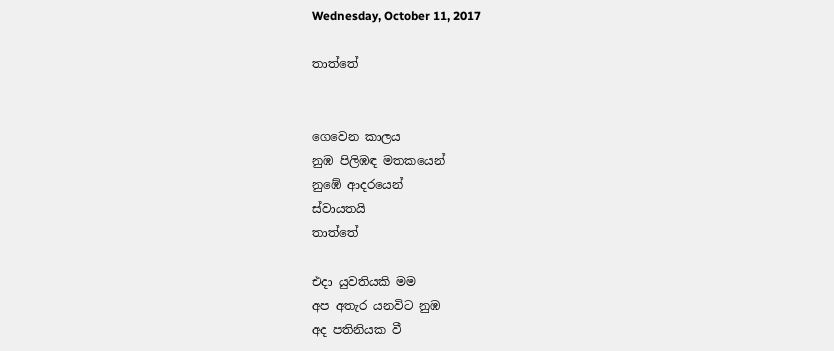Wednesday, October 11, 2017

තාත්තේ


ගෙවෙන කාලය
නුඹ පිලිඹඳ මතකයෙන්
නුඹේ ආදරයෙන්
ස්වායතයි
තාත්තේ

එදා යුවතියකි මම
අප අතැර යනවිට නුඹ
අද පතිනියක වී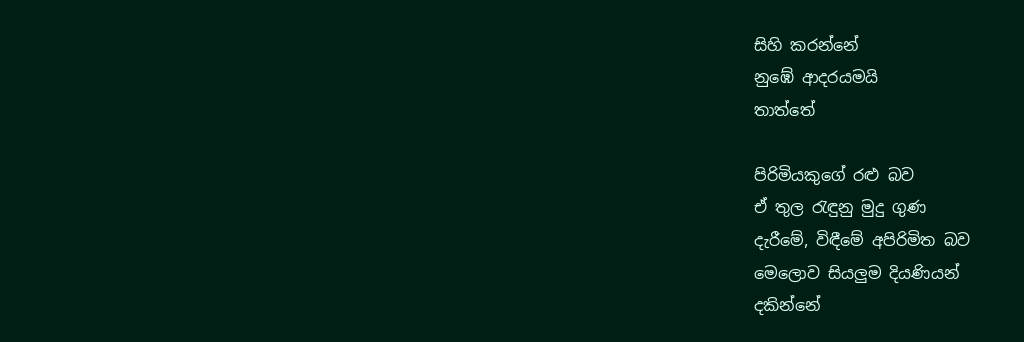සිහි කරන්නේ
නුඹේ ආදරයමයි
තාත්තේ

පිරිමියකුගේ රළු බව
ඒ තුල රැඳුනු මුදු ගුණ
දැරීමේ, විඳීමේ අපිරිමිත බව
මෙලොව සියලුම දියණියන්
දකින්නේ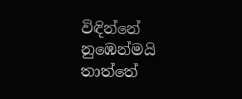විඳින්නේ
නුඹෙන්මයි
තාත්තේ